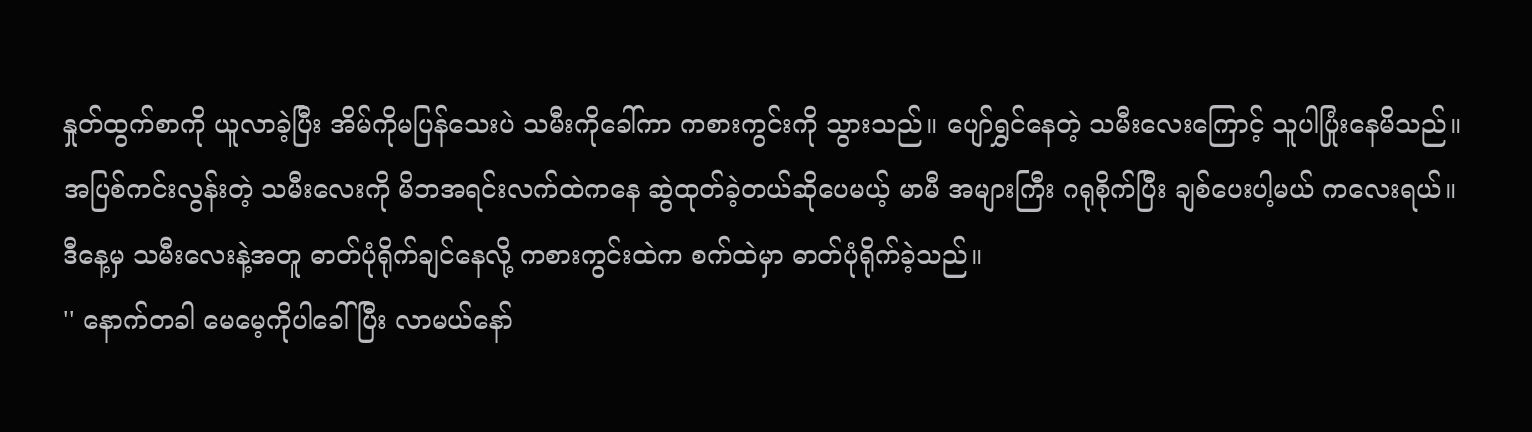နှုတ်ထွက်စာကို ယူလာခဲ့ပြီး အိမ်ကိုမပြန်သေးပဲ သမီးကိုခေါ်ကာ ကစားကွင်းကို သွားသည်။ ပျော်ရွှင်နေတဲ့ သမီးလေးကြောင့် သူပါပြုံးနေမိသည်။
အပြစ်ကင်းလွန်းတဲ့ သမီးလေးကို မိဘအရင်းလက်ထဲကနေ ဆွဲထုတ်ခဲ့တယ်ဆိုပေမယ့် မာမီ အများကြီး ဂရုစိုက်ပြီး ချစ်ပေးပါ့မယ် ကလေးရယ်။
ဒီနေ့မှ သမီးလေးနဲ့အတူ ဓာတ်ပုံရိုက်ချင်နေလို့ ကစားကွင်းထဲက စက်ထဲမှာ ဓာတ်ပုံရိုက်ခဲ့သည်။
'' နောက်တခါ မေမေ့ကိုပါခေါ်ပြီး လာမယ်နော်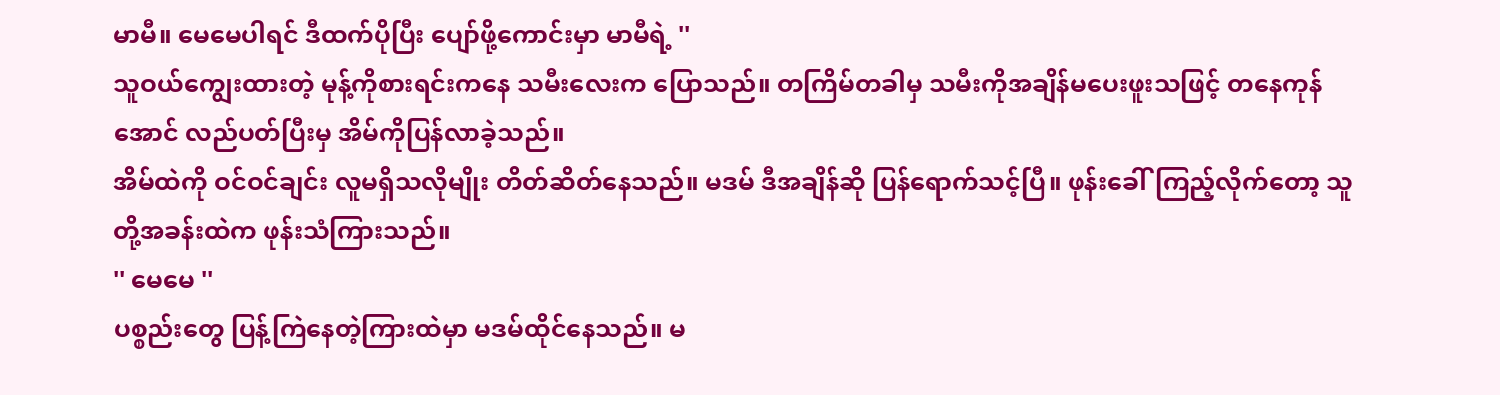မာမီ။ မေမေပါရင် ဒီထက်ပိုပြီး ပျော်ဖို့ကောင်းမှာ မာမီရဲ့ ''
သူဝယ်ကျွေးထားတဲ့ မုန့်ကိုစားရင်းကနေ သမီးလေးက ပြောသည်။ တကြိမ်တခါမှ သမီးကိုအချိန်မပေးဖူးသဖြင့် တနေကုန်အောင် လည်ပတ်ပြီးမှ အိမ်ကိုပြန်လာခဲ့သည်။
အိမ်ထဲကို ဝင်ဝင်ချင်း လူမရှိသလိုမျိုး တိတ်ဆိတ်နေသည်။ မဒမ် ဒီအချိန်ဆို ပြန်ရောက်သင့်ပြီ။ ဖုန်းခေါ်ကြည့်လိုက်တော့ သူတို့အခန်းထဲက ဖုန်းသံကြားသည်။
'' မေမေ ''
ပစ္စည်းတွေ ပြန့်ကြဲနေတဲ့ကြားထဲမှာ မဒမ်ထိုင်နေသည်။ မ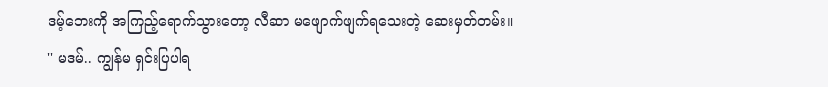ဒမ့်ဘေးကို အကြည့်ရောက်သွားတော့ လီဆာ မဖျောက်ဖျက်ရသေးတဲ့ ဆေးမှတ်တမ်း။
'' မဒမ်.. ကျွန်မ ရှင်းပြပါရ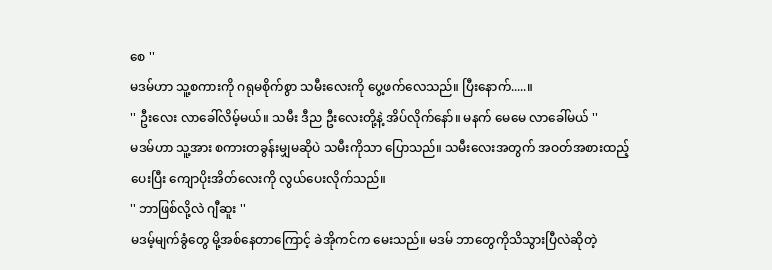စေ ''
မဒမ်ဟာ သူ့စကားကို ဂရုမစိုက်စွာ သမီးလေးကို ပွေ့ဖက်လေသည်။ ပြီးနောက်.....။
'' ဦးလေး လာခေါ်လိမ့်မယ်။ သမီး ဒီည ဦးလေးတို့နဲ့ အိပ်လိုက်နော်။ မနက် မေမေ လာခေါ်မယ် ''
မဒမ်ဟာ သူ့အား စကားတခွန်းမျှမဆိုပဲ သမီးကိုသာ ပြောသည်။ သမီးလေးအတွက် အဝတ်အစားထည့်ပေးပြီး ကျောပိုးအိတ်လေးကို လွယ်ပေးလိုက်သည်။
'' ဘာဖြစ်လို့လဲ ဂျီဆူး ''
မဒမ့်မျက်ခွံတွေ မို့အစ်နေတာကြောင့် ခဲအိုကင်က မေးသည်။ မဒမ် ဘာတွေကိုသိသွားပြီလဲဆိုတဲ့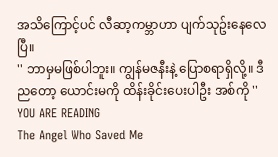အသိကြောင့်ပင် လီဆာ့ကမ္ဘာဟာ ပျက်သုဥ်းနေလေပြီ။
'' ဘာမှမဖြစ်ပါဘူး။ ကျွန်မဇနီးနဲ့ ပြောစရာရှိလို့။ ဒီညတော့ ယောင်းမကို ထိန်းခိုင်းပေးပါဦး အစ်ကို ''
YOU ARE READING
The Angel Who Saved Me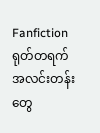Fanfictionရုတ်တရက် အလင်းတန်းတွေ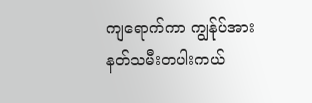ကျရောက်ကာ ကျွန်ုပ်အား နတ်သမီးတပါးကယ်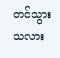တင်သွားသလား